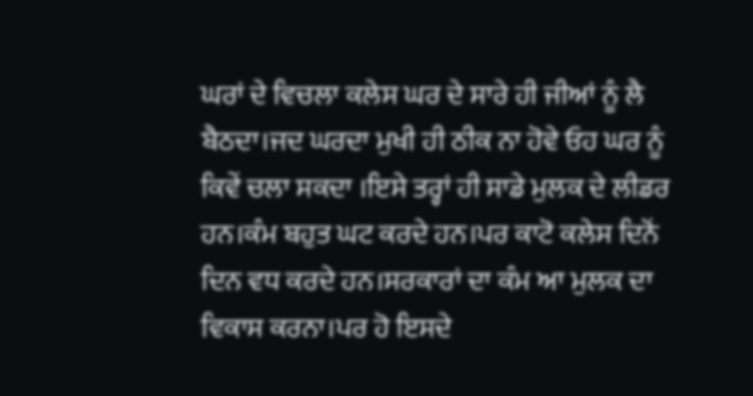ਘਰਾਂ ਦੇ ਵਿਚਲਾ ਕਲੇਸ ਘਰ ਦੇ ਸਾਰੇ ਹੀ ਜੀਆਂ ਨੂੰ ਲੈ ਬੈਠਦਾ।ਜਦ ਘਰਦਾ ਮੁਖੀ ਹੀ ਠੀਕ ਨਾ ਹੋਵੇ ਓਹ ਘਰ ਨੂੰ ਕਿਵੇਂ ਚਲਾ ਸਕਦਾ ।ਇਸੇ ਤਰ੍ਹਾਂ ਹੀ ਸਾਡੇ ਮੁਲਕ ਦੇ ਲੀਡਰ ਹਨ।ਕੰਮ ਬਹੁਤ ਘਟ ਕਰਦੇ ਹਨ।ਪਰ ਕਾਟੋ ਕਲੇਸ ਦਿਨੋਂ ਦਿਨ ਵਧ ਕਰਦੇ ਹਨ।ਸਰਕਾਰਾਂ ਦਾ ਕੰਮ ਆ ਮੁਲਕ ਦਾ ਵਿਕਾਸ ਕਰਨਾ।ਪਰ ਹੋ ਇਸਦੇ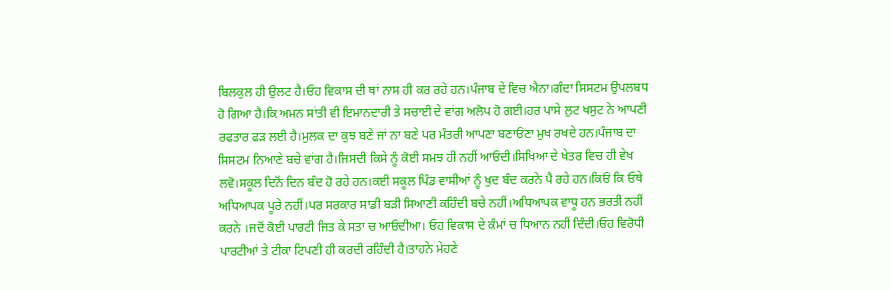ਬਿਲਕੁਲ ਹੀ ਉਲਟ ਹੈ।ਓਹ ਵਿਕਾਸ ਦੀ ਥਾਂ ਨਾਸ ਹੀ ਕਰ ਰਹੇ ਹਨ।ਪੰਜਾਬ ਦੇ ਵਿਚ ਐਨਾ।ਗੰਦਾ ਸਿਸਟਮ ਉਪਲਬਧ ਹੋ ਗਿਆ ਹੈ।ਕਿ ਅਮਨ ਸਾਂਤੀ ਵੀ ਇਮਾਨਦਾਰੀ ਤੇ ਸਚਾਈ ਦੇ ਵਾਂਗ ਅਲੋਪ ਹੋ ਗਈ।ਹਰ ਪਾਸੇ ਲੁਟ ਖਸੁਟ ਨੇ ਆਪਣੀ ਰਫਤਾਰ ਫੜ ਲਈ ਹੈ।ਮੁਲਕ ਦਾ ਕੁਝ ਬਣੇ ਜਾਂ ਨਾ ਬਣੇ ਪਰ ਮੰਤਰੀ ਆਪਣਾ ਬਣਾਓਂਣਾ ਮੁਖ ਰਖਦੇ ਹਨ।ਪੰਜਾਬ ਦਾ ਸਿਸਟਮ ਨਿਆਣੇ ਬਚੇ ਵਾਂਗ ਹੈ।ਜਿਸਦੀ ਕਿਸੇ ਨੂੰ ਕੋਈ ਸਮਝ ਹੀ ਨਹੀਂ ਆਓਂਦੀ।ਸਿਖਿਆ ਦੇ ਖੇਤਰ ਵਿਚ ਹੀ ਵੇਖ ਲਵੋ।ਸਕੂਲ ਦਿਨੋਂ ਦਿਨ ਬੰਦ ਹੋ ਰਹੇ ਹਨ।ਕਈ ਸਕੂਲ ਪਿੰਡ ਵਾਸੀਆਂ ਨੂੰ ਖੁਦ ਬੰਦ ਕਰਨੇ ਪੈ ਰਹੇ ਹਨ।ਕਿਓਂ ਕਿ ਓਥੇ ਅਧਿਆਪਕ ਪੂਰੇ ਨਹੀਂ।ਪਰ ਸਰਕਾਰ ਸਾਡੀ ਬੜੀ ਸਿਆਣੀ ਕਹਿੰਦੀ ਬਚੇ ਨਹੀਂ।ਅਧਿਆਪਕ ਵਾਧੂ ਹਨ ਭਰਤੀ ਨਹੀਂ ਕਰਨੇ ।ਜਦੋਂ ਕੋਈ ਪਾਰਟੀ ਜਿਤ ਕੇ ਸਤਾ ਚ ਆਓਂਦੀਆ। ਓਹ ਵਿਕਾਸ ਦੇ ਕੰਮਾਂ ਚ ਧਿਆਨ ਨਹੀਂ ਦਿੰਦੀ।ਓਹ ਵਿਰੋਧੀ ਪਾਰਟੀਆਂ ਤੇ ਟੀਕਾ ਟਿਪਣੀ ਹੀ ਕਰਦੀ ਰਹਿੰਦੀ ਹੈ।ਤਾਹਨੇ ਮੇਹਣੇ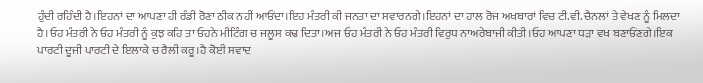ਹੁੰਦੀ ਰਹਿੰਦੀ ਹੈ।ਇਹਨਾਂ ਦਾ ਆਪਣਾ ਹੀ ਰੰਡੀ ਰੋਣਾ ਠੀਕ ਨਹੀਂ ਆਓਂਦਾ।ਇਹ ਮੰਤਰੀ ਕੀ ਜਨਤਾ ਦਾ ਸਵਾਰਨਗੇ।ਇਹਨਾਂ ਦਾ ਹਾਲ ਰੋਜ ਅਖਬਾਰਾਂ ਵਿਚ ਟੀ.ਵੀ. ਚੈਨਲਾਂ ਤੇ ਵੇਖਣ ਨੂੰ ਮਿਲਦਾ ਹੈ।ਓਹ ਮੰਤਰੀ ਨੇ ਓਹ ਮੰਤਰੀ ਨੂੰ ਕੁਝ ਕਹਿ ਤਾ ਓਹਨੇ ਮੀਟਿੰਗ ਚ ਜਲੂਸ ਕਢ ਦਿਤਾ।ਅਜ ਓਹ ਮੰਤਰੀ ਨੇ ਓਹ ਮੰਤਰੀ ਵਿਰੁਧ ਨਾਅਰੇਬਾਜੀ ਕੀਤੀ।ਓਹ ਆਪਣਾ ਧੜਾ ਵਖ ਬਣਾਓਂਣਗੇ।ਇਕ ਪਾਰਟੀ ਦੂਜੀ ਪਾਰਟੀ ਦੇ ਇਲਾਕੇ ਚ ਰੈਲੀ ਕਰੂ।ਹੈ ਕੋਈ ਸਵਾਦ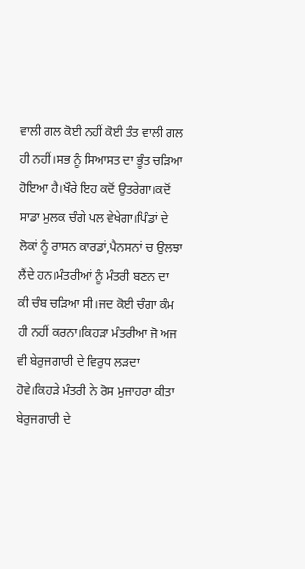ਵਾਲੀ ਗਲ ਕੋਈ ਨਹੀਂ ਕੋਈ ਤੰਤ ਵਾਲੀ ਗਲ ਹੀ ਨਹੀਂ।ਸਭ ਨੂੰ ਸਿਆਸਤ ਦਾ ਭੂੰਤ ਚੜਿਆ ਹੋਇਆ ਹੈ।ਖੌਰੇ ਇਹ ਕਦੋਂ ਉਤਰੇਗਾ।ਕਦੋਂ ਸਾਡਾ ਮੁਲਕ ਚੰਗੇ ਪਲ ਵੇਖੇਗਾ।ਪਿੰਡਾਂ ਦੇ ਲੋਕਾਂ ਨੂੰ ਰਾਸਨ ਕਾਰਡਾਂ,ਪੈਨਸਨਾਂ ਚ ਉਲਝਾ ਲੈਂਦੇ ਹਨ।ਮੰਤਰੀਆਂ ਨੂੰ ਮੰਤਰੀ ਬਣਨ ਦਾ ਕੀ ਚੰਬ ਚੜਿਆ ਸੀ।ਜਦ ਕੋਈ ਚੰਗਾ ਕੰਮ ਹੀ ਨਹੀਂ ਕਰਨਾ।ਕਿਹੜਾ ਮੰਤਰੀਆ ਜੋ ਅਜ ਵੀ ਬੇਰੁਜਗਾਰੀ ਦੇ ਵਿਰੁਧ ਲੜਦਾ ਹੋਵੇ।ਕਿਹੜੇ ਮੰਤਰੀ ਨੇ ਰੋਸ ਮੁਜਾਹਰਾ ਕੀਤਾ ਬੇਰੁਜਗਾਰੀ ਦੇ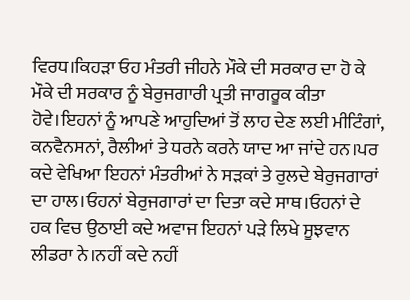ਵਿਰਧ।ਕਿਹੜਾ ਓਹ ਮੰਤਰੀ ਜੀਹਨੇ ਮੌਕੇ ਦੀ ਸਰਕਾਰ ਦਾ ਹੋ ਕੇ ਮੌਕੇ ਦੀ ਸਰਕਾਰ ਨੂੰ ਬੇਰੁਜਗਾਰੀ ਪ੍ਰਤੀ ਜਾਗਰੂਕ ਕੀਤਾ ਹੋਵੇ।ਇਹਨਾਂ ਨੂੰ ਆਪਣੇ ਆਹੁਦਿਆਂ ਤੋਂ ਲਾਹ ਦੇਣ ਲਈ ਮੀਟਿੰਗਾਂ, ਕਨਵੈਨਸਨਾਂ, ਰੈਲੀਆਂ ਤੇ ਧਰਨੇ ਕਰਨੇ ਯਾਦ ਆ ਜਾਂਦੇ ਹਨ।ਪਰ ਕਦੇ ਵੇਖਿਆ ਇਹਨਾਂ ਮੰਤਰੀਆਂ ਨੇ ਸੜਕਾਂ ਤੇ ਰੁਲਦੇ ਬੇਰੁਜਗਾਰਾਂ ਦਾ ਹਾਲ।ਓਹਨਾਂ ਬੇਰੁਜਗਾਰਾਂ ਦਾ ਦਿਤਾ ਕਦੇ ਸਾਥ।ਓਹਨਾਂ ਦੇ ਹਕ ਵਿਚ ਉਠਾਈ ਕਦੇ ਅਵਾਜ ਇਹਨਾਂ ਪੜੇ ਲਿਖੇ ਸੂਝਵਾਨ ਲੀਡਰਾ ਨੇ।ਨਹੀਂ ਕਦੇ ਨਹੀਂ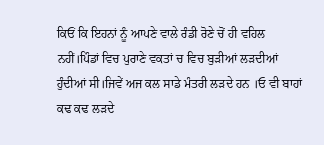ਕਿਓਂ ਕਿ ਇਹਨਾਂ ਨੂੰ ਆਪਣੇ ਵਾਲੇ ਰੰਡੀ ਰੋਣੇ ਚੋਂ ਹੀ ਵਹਿਲ ਨਹੀਂ।ਪਿੰਡਾਂ ਵਿਚ ਪੁਰਾਣੇ ਵਕਤਾਂ ਚ ਵਿਚ ਬੁੜੀਆਂ ਲੜਦੀਆਂ ਹੁੰਦੀਆਂ ਸੀ।ਜਿਵੇਂ ਅਜ ਕਲ ਸਾਡੇ ਮੰਤਰੀ ਲੜਦੇ ਹਨ ।ਓ ਵੀ ਬਾਹਾਂ ਕਢ ਕਢ ਲੜਦੇ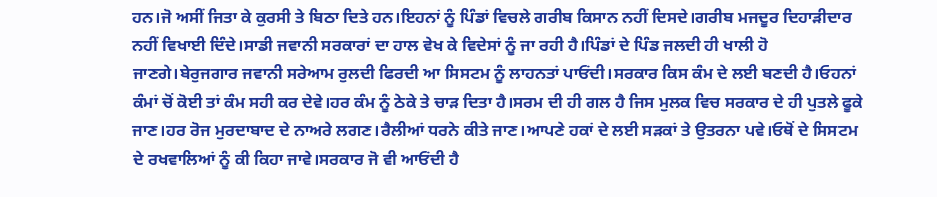ਹਨ।ਜੋ ਅਸੀਂ ਜਿਤਾ ਕੇ ਕੁਰਸੀ ਤੇ ਬਿਠਾ ਦਿਤੇ ਹਨ।ਇਹਨਾਂ ਨੂੰ ਪਿੰਡਾਂ ਵਿਚਲੇ ਗਰੀਬ ਕਿਸਾਨ ਨਹੀਂ ਦਿਸਦੇ।ਗਰੀਬ ਮਜਦੂਰ ਦਿਹਾੜੀਦਾਰ ਨਹੀਂ ਵਿਖਾਈ ਦਿੰਦੇ।ਸਾਡੀ ਜਵਾਨੀ ਸਰਕਾਰਾਂ ਦਾ ਹਾਲ ਵੇਖ ਕੇ ਵਿਦੇਸਾਂ ਨੂੰ ਜਾ ਰਹੀ ਹੈ।ਪਿੰਡਾਂ ਦੇ ਪਿੰਡ ਜਲਦੀ ਹੀ ਖਾਲੀ ਹੋ ਜਾਣਗੇ।ਬੇਰੁਜਗਾਰ ਜਵਾਨੀ ਸਰੇਆਮ ਰੁਲਦੀ ਫਿਰਦੀ ਆ ਸਿਸਟਮ ਨੂੰ ਲਾਹਨਤਾਂ ਪਾਓਂਦੀ।ਸਰਕਾਰ ਕਿਸ ਕੰਮ ਦੇ ਲਈ ਬਣਦੀ ਹੈ।ਓਹਨਾਂ ਕੰਮਾਂ ਚੋਂ ਕੋਈ ਤਾਂ ਕੰਮ ਸਹੀ ਕਰ ਦੇਵੇ।ਹਰ ਕੰਮ ਨੂੰ ਠੇਕੇ ਤੇ ਚਾੜ ਦਿਤਾ ਹੈ।ਸਰਮ ਦੀ ਹੀ ਗਲ ਹੈ ਜਿਸ ਮੁਲਕ ਵਿਚ ਸਰਕਾਰ ਦੇ ਹੀ ਪੁਤਲੇ ਫੂਕੇ ਜਾਣ।ਹਰ ਰੋਜ ਮੁਰਦਾਬਾਦ ਦੇ ਨਾਅਰੇ ਲਗਣ।ਰੈਲੀਆਂ ਧਰਨੇ ਕੀਤੇ ਜਾਣ।ਆਪਣੇ ਹਕਾਂ ਦੇ ਲਈ ਸੜਕਾਂ ਤੇ ਉਤਰਨਾ ਪਵੇ।ਓਥੋਂ ਦੇ ਸਿਸਟਮ ਦੇ ਰਖਵਾਲਿਆਂ ਨੂੰ ਕੀ ਕਿਹਾ ਜਾਵੇ।ਸਰਕਾਰ ਜੋ ਵੀ ਆਓਂਦੀ ਹੈ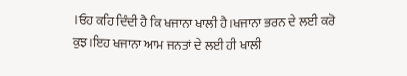।ਓਹ ਕਹਿ ਦਿੰਦੀ ਹੈ ਕਿ ਖਜਾਨਾ ਖਾਲੀ ਹੈ।ਖਜਾਨਾ ਭਰਨ ਦੇ ਲਈ ਕਰੋ ਕੁਝ।ਇਹ ਖਜਾਨਾ ਆਮ ਜਨਤਾਂ ਦੇ ਲਈ ਹੀ ਖਾਲੀ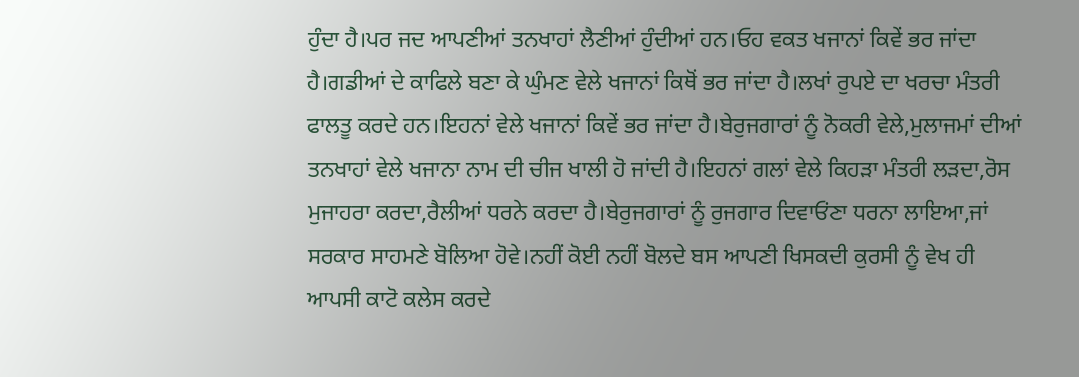ਹੁੰਦਾ ਹੈ।ਪਰ ਜਦ ਆਪਣੀਆਂ ਤਨਖਾਹਾਂ ਲੈਣੀਆਂ ਹੁੰਦੀਆਂ ਹਨ।ਓਹ ਵਕਤ ਖਜਾਨਾਂ ਕਿਵੇਂ ਭਰ ਜਾਂਦਾ ਹੈ।ਗਡੀਆਂ ਦੇ ਕਾਫਿਲੇ ਬਣਾ ਕੇ ਘੁੰਮਣ ਵੇਲੇ ਖਜਾਨਾਂ ਕਿਥੋਂ ਭਰ ਜਾਂਦਾ ਹੈ।ਲਖਾਂ ਰੁਪਏ ਦਾ ਖਰਚਾ ਮੰਤਰੀ ਫਾਲਤੂ ਕਰਦੇ ਹਨ।ਇਹਨਾਂ ਵੇਲੇ ਖਜਾਨਾਂ ਕਿਵੇਂ ਭਰ ਜਾਂਦਾ ਹੈ।ਬੇਰੁਜਗਾਰਾਂ ਨੂੰ ਨੋਕਰੀ ਵੇਲੇ,ਮੁਲਾਜਮਾਂ ਦੀਆਂ ਤਨਖਾਹਾਂ ਵੇਲੇ ਖਜਾਨਾ ਨਾਮ ਦੀ ਚੀਜ ਖਾਲੀ ਹੋ ਜਾਂਦੀ ਹੈ।ਇਹਨਾਂ ਗਲਾਂ ਵੇਲੇ ਕਿਹੜਾ ਮੰਤਰੀ ਲੜਦਾ,ਰੋਸ ਮੁਜਾਹਰਾ ਕਰਦਾ,ਰੈਲੀਆਂ ਧਰਨੇ ਕਰਦਾ ਹੈ।ਬੇਰੁਜਗਾਰਾਂ ਨੂੰ ਰੁਜਗਾਰ ਦਿਵਾਓਂਣਾ ਧਰਨਾ ਲਾਇਆ,ਜਾਂ ਸਰਕਾਰ ਸਾਹਮਣੇ ਬੋਲਿਆ ਹੋਵੇ।ਨਹੀਂ ਕੋਈ ਨਹੀਂ ਬੋਲਦੇ ਬਸ ਆਪਣੀ ਖਿਸਕਦੀ ਕੁਰਸੀ ਨੂੰ ਵੇਖ ਹੀ ਆਪਸੀ ਕਾਟੋ ਕਲੇਸ ਕਰਦੇ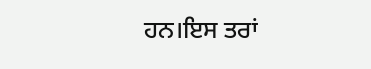ਹਨ।ਇਸ ਤਰਾਂ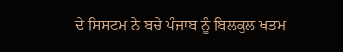ਦੇ ਸਿਸਟਮ ਨੇ ਬਚੇ ਪੰਜਾਬ ਨੂੰ ਬਿਲਕੁਲ ਖਤਮ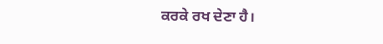ਕਰਕੇ ਰਖ ਦੇਣਾ ਹੈ।